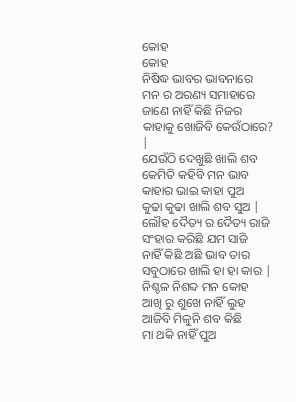କୋହ
କୋହ
ନିଷିଦ୍ଧ ଭାବର ଭାବନାରେ
ମନ ର ଅରଣ୍ୟ ସମାହାରେ
ଜାଣେ ନାହିଁ କିଛି ନିଜର
କାହାକୁ ଖୋଜିବି କେଉଁଠାରେ? |
ଯେଉଁଠି ଦେଖୁଛି ଖାଲି ଶବ
କେମିତି କହିବି ମନ ଭାବ
କାହାର ଭାଇ କାହା ପୁଅ
କୁଢା କୁଢା ଖାଲି ଶବ ସୁଅ |
ଲୌହ ଦୈତ୍ୟ ର ଦୈତ୍ୟ ରାଜି
ସଂହାର କରିଛି ଯମ ସାଜି
ନାହିଁ କିଛି ଅଛି ଭାବ ତାର
ସବୁଠାରେ ଖାଲି ହା ହା କାର |
ନିଶ୍ଚଳ ନିଶବ୍ଦ ମନ କୋହ
ଆଖି ରୁ ଶୁଖେ ନାହିଁ ଲୁହ
ଆଜିବି ମିଳୁନି ଶବ କିଛି
ମା ଥକି ନାହିଁ ପୁଅ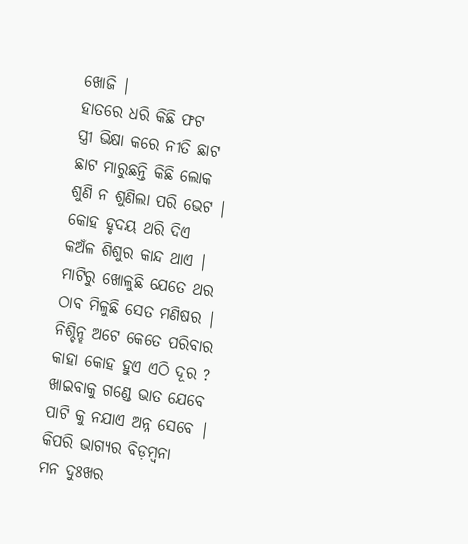ଖୋଜି |
ହାତରେ ଧରି କିଛି ଫଟ
ସ୍ତ୍ରୀ ଭିକ୍ଷା କରେ ନୀତି ଛାଟ
ଛାଟ ମାରୁଛନ୍ତି କିଛି ଲୋକ
ଶୁଣି ନ ଶୁଣିଲା ପରି ଭେଟ |
କୋହ ହୃଦୟ ଥରି ଦିଏ
କଅଁଳ ଶିଶୁର କାନ୍ଦ ଥାଏ |
ମାଟିରୁ ଖୋଳୁଛି ଯେତେ ଥର
ଠାବ ମିଳୁଛି ସେତ ମଣିଷର |
ନିଶ୍ଚିନ୍ହ ଅଟେ କେତେ ପରିବାର
କାହା କୋହ ହୁଏ ଏଠି ଦୂର ?
ଖାଇବାକୁ ଗଣ୍ଡେ ଭାତ ଯେବେ
ପାଟି କୁ ନଯାଏ ଅନ୍ନ ସେବେ |
କିପରି ଭାଗ୍ୟର ବିଡ଼ମ୍ବନା
ମନ ଦୁଃଖର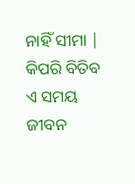ନାହିଁ ସୀମା |
କିପରି ବିତିବ ଏ ସମୟ
ଜୀବନ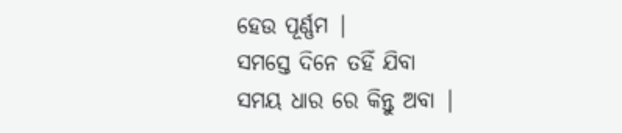ହେଉ ପୂର୍ଣ୍ଣମ |
ସମସ୍ତେ ଦିନେ ତହିଁ ଯିବା
ସମୟ ଧାର ରେ କିନ୍ତୁ ଅବା |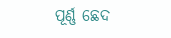ପୂର୍ଣ୍ଣ ଛେଦ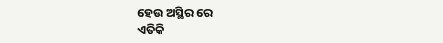ହେଉ ଅସ୍ଥିର ରେ
ଏତିକି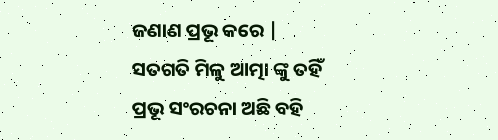ଜଣାଣ ପ୍ରଭୂ କରେ |
ସତଗତି ମିଳୁ ଆତ୍ମା ଙ୍କୁ ତହିଁ
ପ୍ରଭୂ ସଂରଚନା ଅଛି ବହି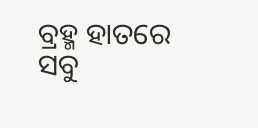ବ୍ରହ୍ମ ହାତରେ ସବୁ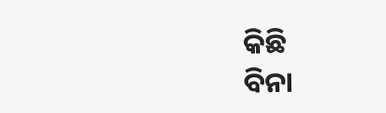କିଛି
ବିନା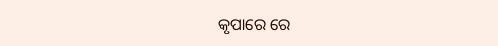କୃପାରେ ରେ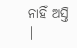ନାହିଁ ଅସ୍ତି |